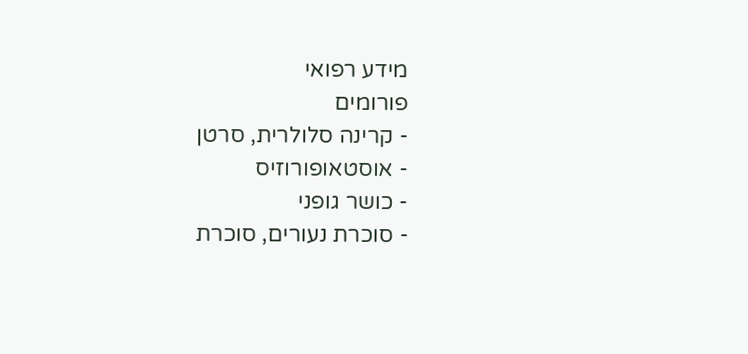מידע רפואי
פורומים
- קרינה סלולרית, סרטן
- אוסטאופורוזיס
- כושר גופני
- סוכרת נעורים, סוכרת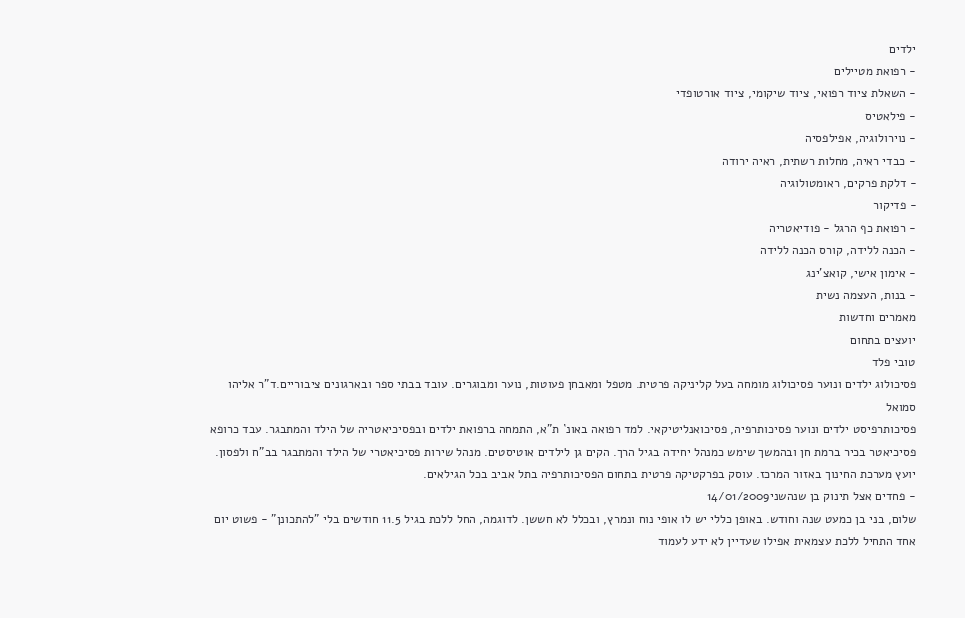ילדים
- רפואת מטיילים
- השאלת ציוד רפואי, ציוד שיקומי, ציוד אורטופדי
- פילאטיס
- נוירולוגיה, אפילפסיה
- כבדי ראיה, מחלות רשתית, ראיה ירודה
- דלקת פרקים, ראומטולוגיה
- פדיקור
- רפואת כף הרגל - פודיאטריה
- הכנה ללידה, קורס הכנה ללידה
- אימון אישי, קואצ'ינג
- בנות, העצמה נשית
מאמרים וחדשות
יועצים בתחום
טובי פלד
פסיכולוג ילדים ונוער פסיכולוג מומחה בעל קליניקה פרטית. מטפל ומאבחן פעוטות, נוער ומבוגרים. עובד בבתי ספר ובארגונים ציבוריים.ד"ר אליהו סמואל
פסיכותרפיסט ילדים ונוער פסיכותרפיה, פסיכואנליטיקאי. למד רפואה באונ` ת"א, התמחה ברפואת ילדים ובפסיכיאטריה של הילד והמתבגר. עבד כרופא פסיכיאטר בכיר ברמת חן ובהמשך שימש כמנהל יחידה בגיל הרך. הקים גן לילדים אוטיסטים. מנהל שירות פסיכיאטרי של הילד והמתבגר בב"ח ולפסון. יועץ מערכת החינוך באזור המרכז. עוסק בפרקטיקה פרטית בתחום הפסיכותרפיה בתל אביב בכל הגילאים.
- פחדים אצל תינוק בן שנהשני14/01/2009
שלום, בני בן כמעט שנה וחודש. באופן כללי יש לו אופי נוח ונמרץ, ובכלל לא חששן. לדוגמה, החל ללכת בגיל 11.5 חודשים בלי "להתכונן" - פשוט יום אחד התחיל ללכת עצמאית אפילו שעדיין לא ידע לעמוד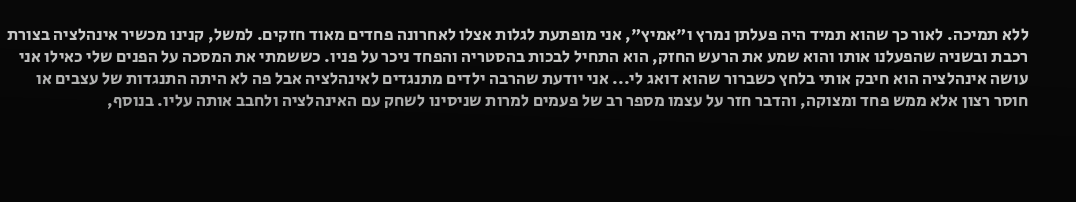ללא תמיכה. לאור כך שהוא תמיד היה פעלתן נמרץ ו"אמיץ", אני מופתעת לגלות אצלו לאחרונה פחדים מאוד חזקים. למשל, קנינו מכשיר אינהלציה בצורת רכבת ובשניה שהפעלנו אותו והוא שמע את הרעש החזק, הוא התחיל לבכות בהסטריה והפחד ניכר על פניו. כששמתי את המסכה על הפנים שלי כאילו אני עושה אינהלציה הוא חיבק אותי בלחץ כשברור שהוא דואג לי... אני יודעת שהרבה ילדים מתנגדים לאינהלציה אבל פה לא היתה התנגדות של עצבים או חוסר רצון אלא ממש פחד ומצוקה, והדבר חזר על עצמו מספר רב של פעמים למרות שניסינו לשחק עם האינהלציה ולחבב אותה עליו. בנוסף,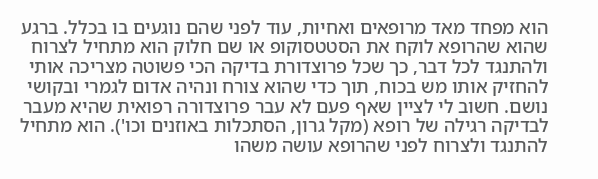הוא מפחד מאד מרופאים ואחיות, עוד לפני שהם נוגעים בו בכלל. ברגע שהוא שהרופא לוקח את הסטטסוקופ או שם חלוק הוא מתחיל לצרוח ולהתנגד לכל דבר, כך שכל פרוצדורת בדיקה הכי פשוטה מצריכה אותי להחזיק אותו מש בכוח, תוך כדי שהוא צורח ונהיה אדום לגמרי ובקושי נושם. חשוב לי לציין שאף פעם לא עבר פרוצדורה רפואית שהיא מעבר לבדיקה רגילה של רופא (מקל גרון, הסתכלות באוזנים וכו'). הוא מתחיל להתנגד ולצרוח לפני שהרופא עושה משהו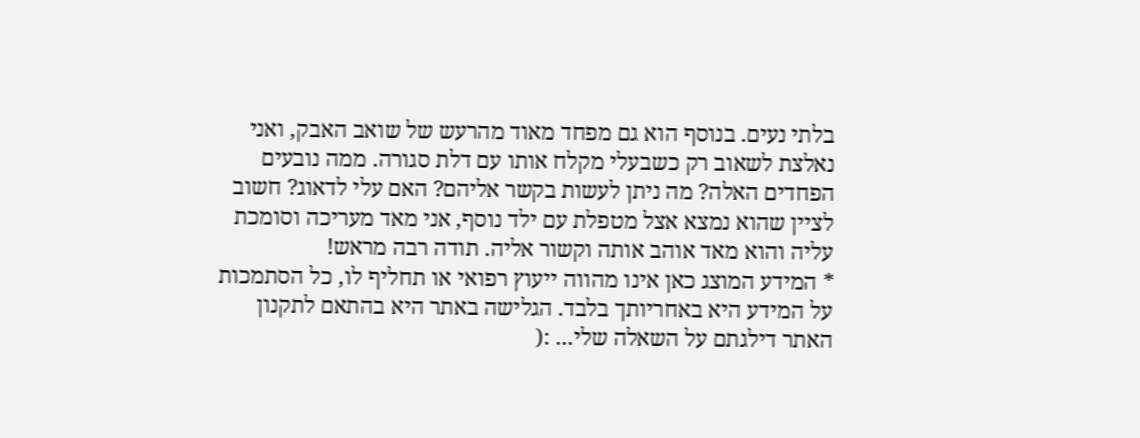בלתי נעים. בנוסף הוא גם מפחד מאוד מהרעש של שואב האבק, ואני נאלצת לשאוב רק כשבעלי מקלח אותו עם דלת סגורה. ממה נובעים הפחדים האלה? מה ניתן לעשות בקשר אליהם? האם עלי לדאוג? חשוב לציין שהוא נמצא אצל מטפלת עם ילד נוסף, אני מאד מעריכה וסומכת עליה והוא מאד אוהב אותה וקשור אליה. תודה רבה מראש!
* המידע המוצג כאן אינו מהווה ייעוץ רפואי או תחליף לו, כל הסתמכות על המידע היא באחריותך בלבד. הגלישה באתר היא בהתאם לתקנון האתר דילגתם על השאלה שלי... :(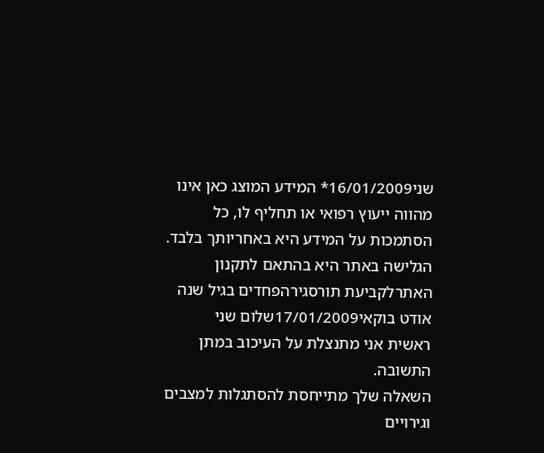שני16/01/2009* המידע המוצג כאן אינו מהווה ייעוץ רפואי או תחליף לו, כל הסתמכות על המידע היא באחריותך בלבד. הגלישה באתר היא בהתאם לתקנון האתרלקביעת תורסגירהפחדים בגיל שנה
אודט בוקאי17/01/2009שלום שני
ראשית אני מתנצלת על העיכוב במתן התשובה.
השאלה שלך מתייחסת להסתגלות למצבים וגירויים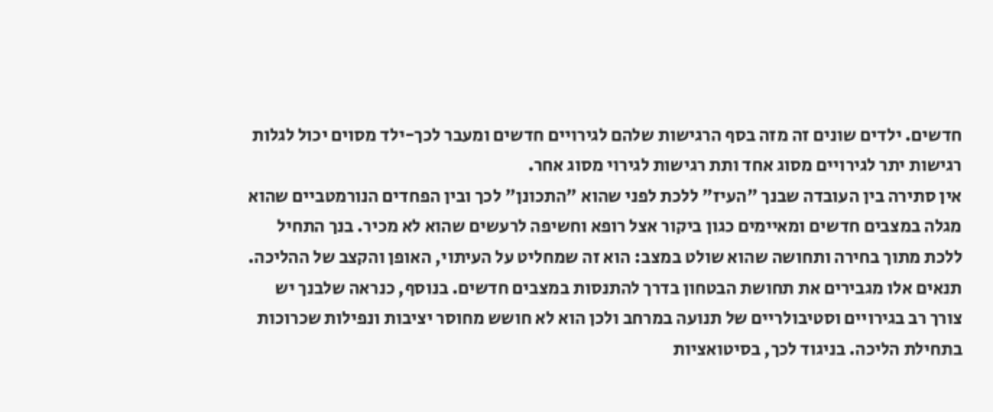חדשים. ילדים שונים זה מזה בסף הרגישות שלהם לגירויים חדשים ומעבר לכך-ילד מסוים יכול לגלות רגישות יתר לגירויים מסוג אחד ותת רגישות לגירוי מסוג אחר.
אין סתירה בין העובדה שבנך "העיז" ללכת לפני שהוא "התכונן" לכך ובין הפחדים הנורמטביים שהוא מגלה במצבים חדשים ומאיימים כגון ביקור אצל רופא וחשיפה לרעשים שהוא לא מכיר. בנך התחיל ללכת מתוך בחירה ותחושה שהוא שולט במצב: הוא זה שמחליט על העיתוי, האופן והקצב של ההליכה. תנאים אלו מגבירים את תחושת הבטחון בדרך להתנסות במצבים חדשים. בנוסף, כנראה שלבנך יש צורך רב בגירויים וסטיבולריים של תנועה במרחב ולכן הוא לא חושש מחוסר יציבות ונפילות שכרוכות בתחילת הליכה. בניגוד לכך, בסיטואציות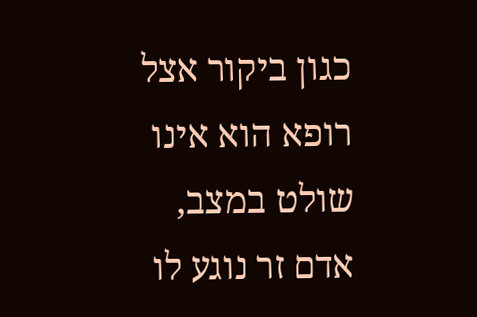כגון ביקור אצל רופא הוא אינו שולט במצב, אדם זר נוגע לו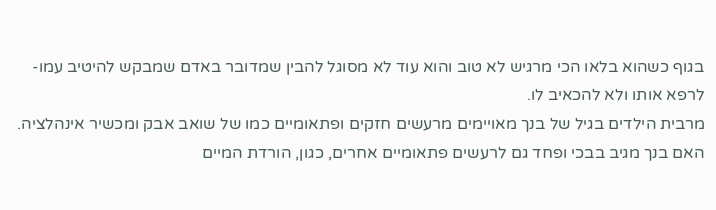בגוף כשהוא בלאו הכי מרגיש לא טוב והוא עוד לא מסוגל להבין שמדובר באדם שמבקש להיטיב עמו-לרפא אותו ולא להכאיב לו.
מרבית הילדים בגיל של בנך מאויימים מרעשים חזקים ופתאומיים כמו של שואב אבק ומכשיר אינהלציה. האם בנך מגיב בבכי ופחד גם לרעשים פתאומיים אחרים, כגון, הורדת המיים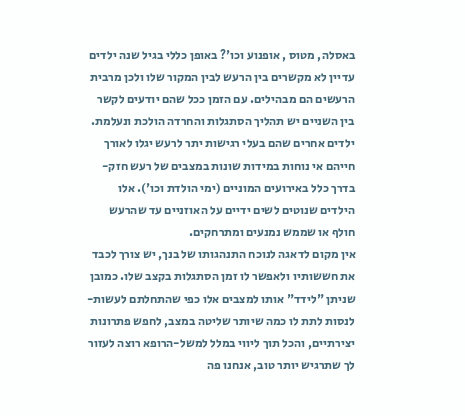באסלה, מטוס , אופנוע וכו'? באופן כללי בגיל שנה ילדים עדיין לא מקשרים בין הרעש לבין המקור שלו ולכן מרבית הרעשים הם מבהילים. עם הזמן ככל שהם יודעים לקשר בין השניים יש תהליך הסתגלות והחרדה הולכת ונעלמת.
ילדים אחרים שהם בעלי רגישות יתר לרעש יגלו לאורך חייהם אי נוחות במידות שונות במצבים של רעש חזק-בדרך כלל באירועים המוניים (ימי הולדת וכו'). אלו הילדים שנוטים לשים ידיים על האוזניים עד שהרעש חולף או שממש נמנעים ומתרחקים.
אין מקום לדאגה לנוכח התנהגותו של בנך, יש צורך לכבד את חששותיו ולאפשר לו זמן הסתגלות בקצב שלו. כמובן שניתן "לידד" אותו למצבים אלו כפי שהתחלתם לעשות-לנסות לתת לו כמה שיותר שליטה במצב, לחפש פתרונות יצירתיים, והכל תוך ליווי במלל למשל-הרופא רוצה לעזור לך שתרגיש יותר טוב, אנחנו פה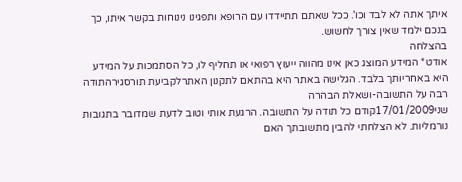איתך אתה לא לבד וכו'. ככל שאתם תתיידדו עם הרופא ותפגינו נינוחות בקשר איתו, כך בנכם ילמד שאין צורך לחשוש.
בהצלחה
אודט* המידע המוצג כאן אינו מהווה ייעוץ רפואי או תחליף לו, כל הסתמכות על המידע היא באחריותך בלבד. הגלישה באתר היא בהתאם לתקנון האתרלקביעת תורסגירהתודה רבה על התשובה-ושאלת הבהרה
שני17/01/2009קודם כל תודה על התשובה. הרגעת אותי וטוב לדעת שמדובר בתגובות נורמליות. לא הצלחתי להבין מתשובתך האם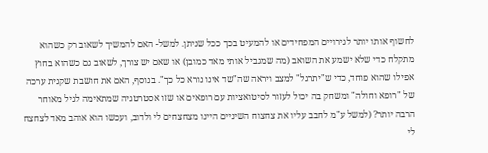לחשוף אותו יותר לגירויים המפחידים או להמעיט בכך ככל שניתן. למשל- האם להמשיך לשאוב רק כשהוא מתקלח כדי שלא ישמע את השואב (מה שמגביל אותי מאד כמובן) או שאם יש צורך, לשאוב גם כשהוא בחוץ אפילו שהוא פוחד, כדי ש"יתרגל" למצב ויראה שה"שד אינו נורא כל כך". בנוסף, האם את חושבת שקנית ערכה של "רופא וחולה" ומשחק בה יכול לעזור לסיטואציות עם רופאים או שזו אסטרטגיה שמתאימה לגיל מאוחר הרבה יותר? (למשל ע"מ לחבב עליו את צחצוח השיניים היינו מצחצחים לי ולדוב, ועכשו הוא אוהב מאד לצחצח לי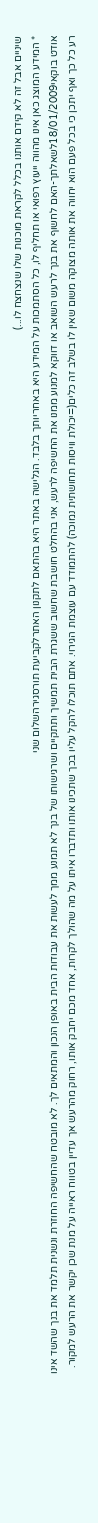שיניים אבל זה לא קידם אותנו בכלל לקראת מוכנות שלו שנצחצח לו...)
* המידע המוצג כאן אינו מהווה ייעוץ רפואי או תחליף לו, כל הסתמכות על המידע היא באחריותך בלבד. הגלישה באתר היא בהתאם לתקנון האתרלקביעת תורסגירהשלום שני
אודט בוקאי18/01/2009לשאלתך-האם לחשוף את בנך לרעש השואב או דווקא למנוע ממנו את החשיפה לרעש, אני בהחלט חושבת שחשוב ששגרת הבית תמשיך ותתקיים ושרגישותו של בנך לא תמנע ממך לעשות את עבודות הבית באופן הנכון והמתאים לך. לא מובטח שהחשיפה החוזרת ונשנית תלמד את בנך שהשד אינו רע כל כך ואף יתכן כי בכל פעם הוא יחווה את אותה מצוקה משום שאין לו בשלב זה כלים(=יכולת וויסות תחושתית נמוכה) להתמודד עם עוצמת הגירוי. אתם תוכלו להקל עליו בכך שתכינו אותו ותדברו איתו על מה שהולך לקרות, אחד מכם יחבק אותו, רחוק מהרעש אך עדיין בטווח ראייה על מנת שכן יקשר את הרעש למקור.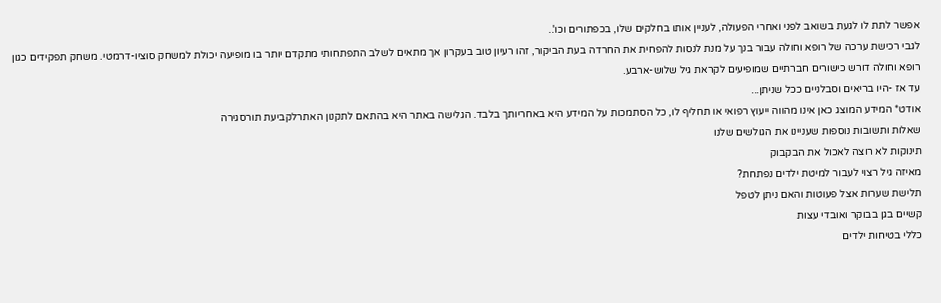אפשר לתת לו לגעת בשואב לפני ואחרי הפעולה, לעניין אותו בחלקים שלו, בכפתורים וכו'..
לגבי רכישת ערכה של רופא וחולה עבור בנך על מנת לנסות להפחית את החרדה בעת הביקור, זהו רעיון טוב בעקרון אך מתאים לשלב התפתחותי מתקדם יותר בו מופיעה יכולת למשחק סוציו-דרמטי. משחק תפקידים כגון רופא וחולה דורש כישורים חברתיים שמופיעים לקראת גיל שלוש-ארבע.
עד אז -היו בריאים וסבלניים ככל שניתן...
אודט* המידע המוצג כאן אינו מהווה ייעוץ רפואי או תחליף לו, כל הסתמכות על המידע היא באחריותך בלבד. הגלישה באתר היא בהתאם לתקנון האתרלקביעת תורסגירה
שאלות ותשובות נוספות שעניינו את הגולשים שלנו
תינוקות לא רוצה לאכול את הבקבוק
מאיזה גיל רצוי לעבור למיטת ילדים נפתחת?
תלישת שערות אצל פעוטות והאם ניתן לטפל
קשיים בגן בבוקר ואובדי עצות
כללי בטיחות ילדים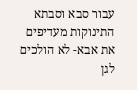עבור סבא וסבתא
התינוקות מעדיפים את אבא- לא הולכים לגן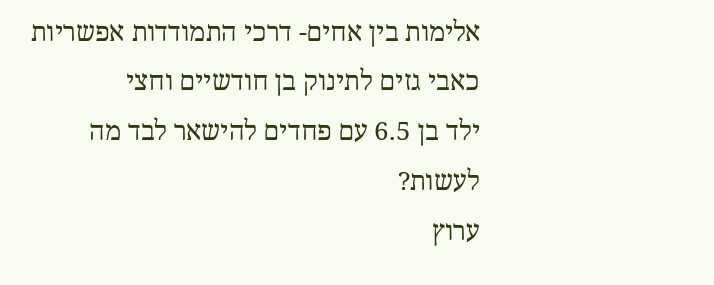אלימות בין אחים- דרכי התמודדות אפשריות
כאבי גזים לתינוק בן חודשיים וחצי
ילד בן 6.5 עם פחדים להישאר לבד מה לעשות?
ערוץ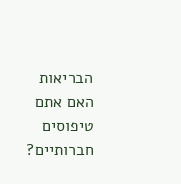הבריאות
האם אתם טיפוסים חברותיים?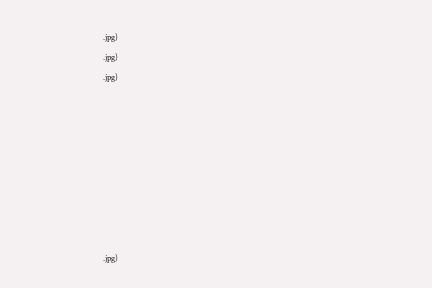.jpg)
.jpg)
.jpg)








.jpg)